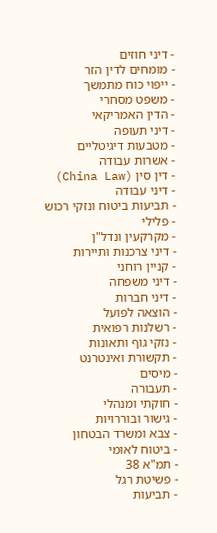- דיני חוזים
- מומחים לדין הזר
- ייפוי כוח מתמשך
- משפט מסחרי
- הדין האמריקאי
- דיני תעופה
- מטבעות דיגיטליים
- אשרות עבודה
- דין סין (China Law)
- דיני עבודה
- תביעות ביטוח ונזקי רכוש
- פלילי
- מקרקעין ונדל"ן
- דיני צרכנות ותיירות
- קניין רוחני
- דיני משפחה
- דיני חברות
- הוצאה לפועל
- רשלנות רפואית
- נזקי גוף ותאונות
- תקשורת ואינטרנט
- מיסים
- תעבורה
- חוקתי ומנהלי
- גישור ובוררויות
- צבא ומשרד הבטחון
- ביטוח לאומי
- תמ"א 38
- פשיטת רגל
- תביעות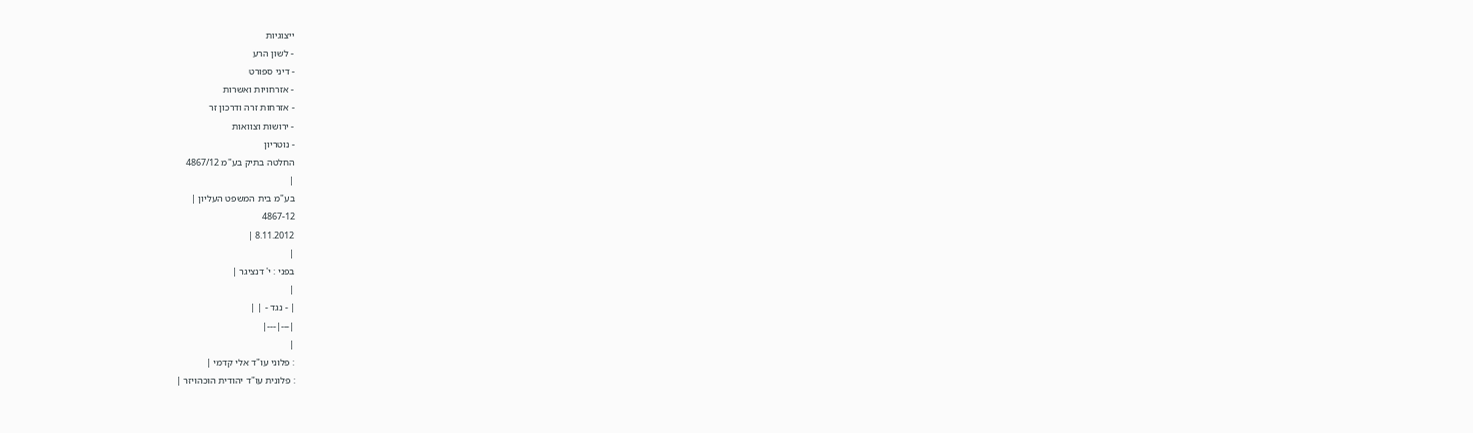ייצוגיות
- לשון הרע
- דיני ספורט
- אזרחויות ואשרות
- אזרחות זרה ודרכון זר
- ירושות וצוואות
- נוטריון
החלטה בתיק בע"מ 4867/12
|
בע"מ בית המשפט העליון |
4867-12
8.11.2012 |
|
בפני : י' דנציגר |
|
| - נגד - | |
|---|---|
|
: פלוני עו"ד אלי קדמי |
: פלונית עו"ד יהודית הוכהויזר |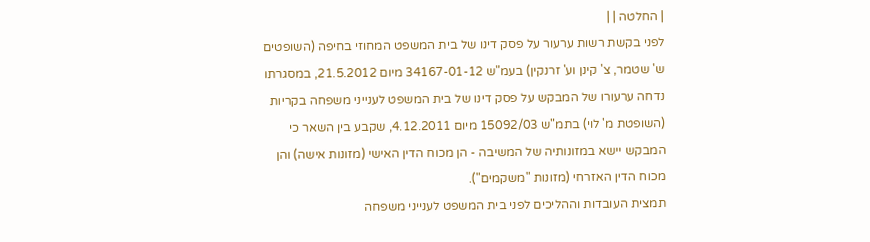| החלטה | |
לפני בקשת רשות ערעור על פסק דינו של בית המשפט המחוזי בחיפה (השופטים ש' שטמר, צ' קינן וע' זרנקין) בעמ"ש 34167-01-12 מיום 21.5.2012, במסגרתו נדחה ערעורו של המבקש על פסק דינו של בית המשפט לענייני משפחה בקריות (השופטת מ' לוי) בתמ"ש 15092/03 מיום 4.12.2011, שקבע בין השאר כי המבקש יישא במזונותיה של המשיבה - הן מכוח הדין האישי (מזונות אישה) והן מכוח הדין האזרחי (מזונות "משקמים").
תמצית העובדות וההליכים לפני בית המשפט לענייני משפחה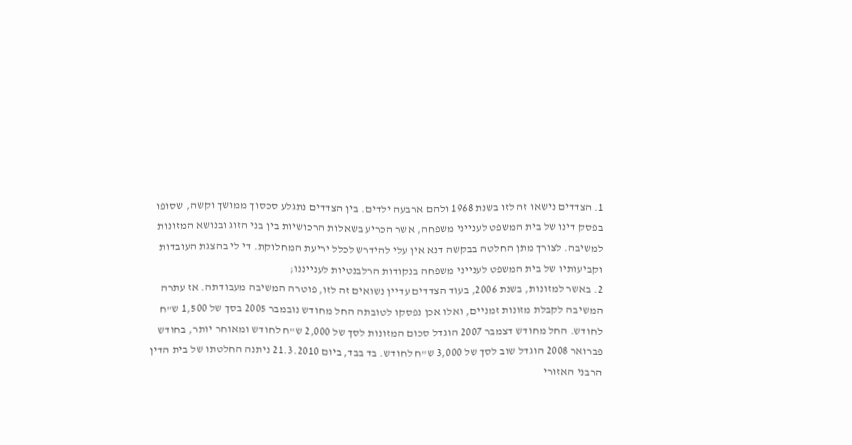1. הצדדים נישאו זה לזו בשנת 1968 ולהם ארבעה ילדים. בין הצדדים נתגלע סכסוך ממושך וקשה, שסופו בפסק דינו של בית המשפט לענייני משפחה, אשר הכריע בשאלות הרכושיות בין בני הזוג ובנושא המזונות למשיבה. לצורך מתן החלטה בבקשה דנא אין עלי להידרש לכלל יריעת המחלוקת. די לי בהצגת העובדות וקביעותיו של בית המשפט לענייני משפחה בנקודות הרלבנטיות לענייננו;
2. באשר למזונות, בשנת 2006, בעוד הצדדים עדיין נשואים זה לזו, פוטרה המשיבה מעבודתה. אז עתרה המשיבה לקבלת מזונות זמניים, ואלו אכן נפסקו לטובתה החל מחודש נובמבר 2005 בסך של 1,500 ש"ח לחודש. החל מחודש דצמבר 2007 הוגדל סכום המזונות לסך של 2,000 ש"ח לחודש ומאוחר יותר, בחודש פברואר 2008 הוגדל שוב לסך של 3,000 ש"ח לחודש. בד בבד, ביום 21.3.2010 ניתנה החלטתו של בית הדין הרבני האזורי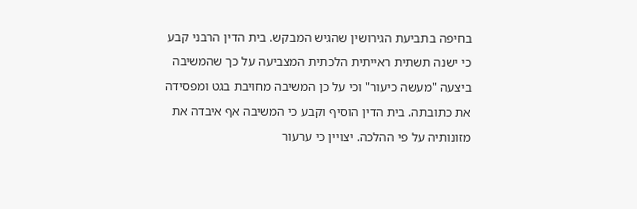בחיפה בתביעת הגירושין שהגיש המבקש. בית הדין הרבני קבע כי ישנה תשתית ראייתית הלכתית המצביעה על כך שהמשיבה ביצעה "מעשה כיעור" וכי על כן המשיבה מחויבת בגט ומפסידה את כתובתה. בית הדין הוסיף וקבע כי המשיבה אף איבדה את מזונותיה על פי ההלכה. יצויין כי ערעור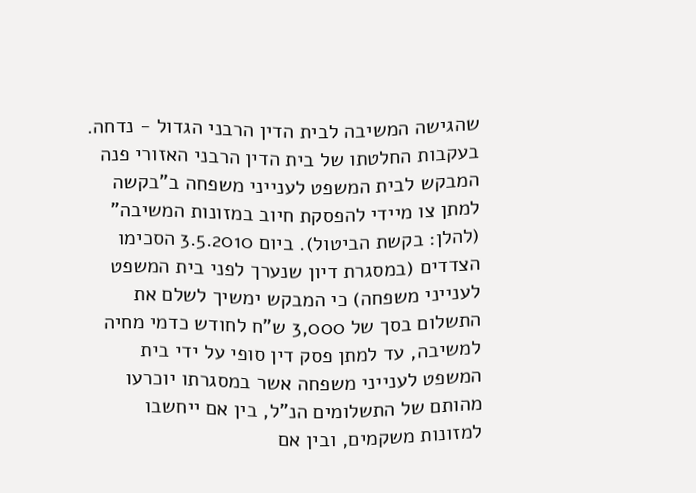שהגישה המשיבה לבית הדין הרבני הגדול - נדחה.
בעקבות החלטתו של בית הדין הרבני האזורי פנה המבקש לבית המשפט לענייני משפחה ב"בקשה למתן צו מיידי להפסקת חיוב במזונות המשיבה" (להלן: בקשת הביטול). ביום 3.5.2010 הסכימו הצדדים (במסגרת דיון שנערך לפני בית המשפט לענייני משפחה) כי המבקש ימשיך לשלם את התשלום בסך של 3,000 ש"ח לחודש כדמי מחיה למשיבה, עד למתן פסק דין סופי על ידי בית המשפט לענייני משפחה אשר במסגרתו יוכרעו מהותם של התשלומים הנ"ל, בין אם ייחשבו למזונות משקמים, ובין אם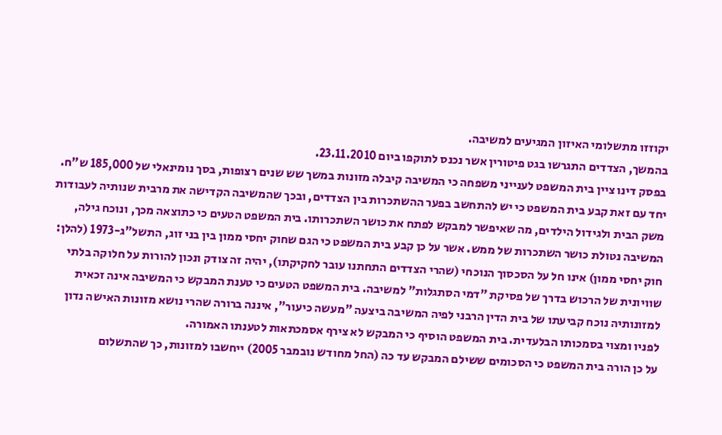יקוזזו מתשלומי האיזון המגיעים למשיבה.
בהמשך, הצדדים התגרשו בגט פיטורין אשר נכנס לתוקפו ביום 23.11.2010.
בפסק דינו ציין בית המשפט לענייני משפחה כי המשיבה קיבלה מזונות במשך שש שנים רצופות, בסך נומינאלי של 185,000 ש"ח. יחד עם זאת קבע בית המשפט כי יש להתחשב בפער ההשתכרות בין הצדדים, ובכך שהמשיבה הקדישה את מרבית שנותיה לעבודות משק הבית ולגידול הילדים, מה שאיפשר למבקש לפתח את כושר השתכרותו. בית המשפט הטעים כי כתוצאה מכך, ונוכח גילה, המשיבה נטולת כושר השתכרות של ממש. אשר על כן קבע בית המשפט כי הגם שחוק יחסי ממון בין בני זוג, התשל"ג-1973 (להלן: חוק יחסי ממון) אינו חל על הסכסוך הנוכחי (שהרי הצדדים התחתנו עובר לחקיקתו), יהיה זה צודק ונכון להורות על חלוקה בלתי שוויונית של הרכוש בדרך של פסיקת "דמי הסתגלות" למשיבה. בית המשפט הטעים כי טענת המבקש כי המשיבה אינה זכאית למזונותיה נוכח קביעתו של בית הדין הרבני לפיה המשיבה ביצעה "מעשה כיעור", איננה ברורה שהרי נושא מזונות האישה נדון לפניו ומצוי בסמכותו הבלעדית. בית המשפט הוסיף כי המבקש לא צירף אסמכתאות לטענתו האמורה.
על כן הורה בית המשפט כי הסכומים ששילם המבקש עד כה (החל מחודש נובמבר 2005) ייחשבו למזונות, כך שהתשלום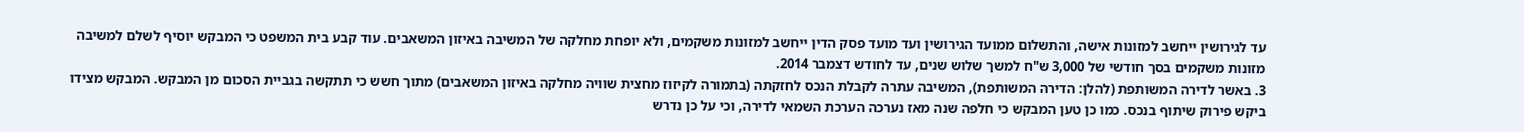עד לגירושין ייחשב למזונות אישה, והתשלום ממועד הגירושין ועד מועד פסק הדין ייחשב למזונות משקמים, ולא יופחת מחלקה של המשיבה באיזון המשאבים. עוד קבע בית המשפט כי המבקש יוסיף לשלם למשיבה מזונות משקמים בסך חודשי של 3,000 ש"ח למשך שלוש שנים, עד לחודש דצמבר 2014.
3. באשר לדירה המשותפת (להלן: הדירה המשותפת), המשיבה עתרה לקבלת הנכס לחזקתה (בתמורה לקיזוז מחצית שוויה מחלקה באיזון המשאבים) מתוך חשש כי תתקשה בגביית הסכום מן המבקש. המבקש מצידו ביקש פירוק שיתוף בנכס. כמו כן טען המבקש כי חלפה שנה מאז נערכה הערכת השמאי לדירה, וכי על כן נדרש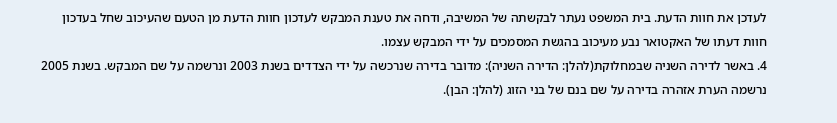לעדכן את חוות הדעת. בית המשפט נעתר לבקשתה של המשיבה, ודחה את טענת המבקש לעדכון חוות הדעת מן הטעם שהעיכוב שחל בעדכון חוות דעתו של האקטואר נבע מעיכוב בהגשת המסמכים על ידי המבקש עצמו.
4. באשר לדירה השניה שבמחלוקת(להלן: הדירה השניה): מדובר בדירה שנרכשה על ידי הצדדים בשנת 2003 ונרשמה על שם המבקש. בשנת 2005 נרשמה הערת אזהרה בדירה על שם בנם של בני הזוג (להלן: הבן).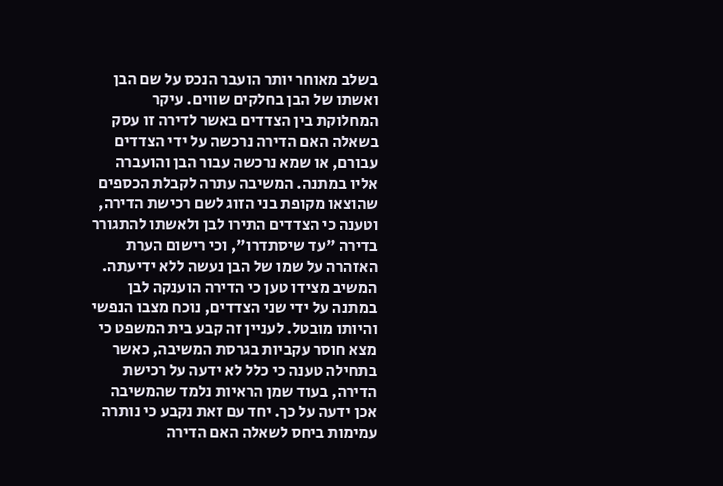בשלב מאוחר יותר הועבר הנכס על שם הבן ואשתו של הבן בחלקים שווים. עיקר המחלוקת בין הצדדים באשר לדירה זו עסק בשאלה האם הדירה נרכשה על ידי הצדדים עבורם, או שמא נרכשה עבור הבן והועברה אליו במתנה. המשיבה עתרה לקבלת הכספים שהוצאו מקופת בני הזוג לשם רכישת הדירה, וטענה כי הצדדים התירו לבן ולאשתו להתגורר בדירה "עד שיסתדרו", וכי רישום הערת האזהרה על שמו של הבן נעשה ללא ידיעתה. המשיב מצידו טען כי הדירה הוענקה לבן במתנה על ידי שני הצדדים, נוכח מצבו הנפשי והיותו מובטל. לעניין זה קבע בית המשפט כי מצא חוסר עקביות בגרסת המשיבה, כאשר בתחילה טענה כי כלל לא ידעה על רכישת הדירה, בעוד שמן הראיות נלמד שהמשיבה אכן ידעה על כך. יחד עם זאת נקבע כי נותרה עמימות ביחס לשאלה האם הדירה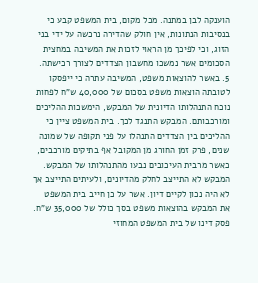הוענקה לבן במתנה. מכל מקום, בית המשפט קבע כי בנסיבות הנתונות, אין חולק שהדירה נרכשה על ידי בני הזוג, וכי לפיכך מן הראוי לזכות את המשיבה במחצית הסכומים אשר נמשכו מחשבון הצדדים לצורך רכישתה.
5. באשר להוצאות משפט, המשיבה עתרה כי ייפסקו לטובתה הוצאות משפט בסכום של 40,000 ש"ח לפחות נוכח התנהלותו הדיונית של המבקש, הימשכות ההליכים ומורכבותם. המבקש התנגד לכך. בית המשפט ציין כי ההליכים בין הצדדים התנהלו על פני תקופה של שמונה שנים, פרק זמן החורג מן המקובל אף בתיקים מורכבים, כאשר מרבית העיכובים נבעו מהתנהלותו של המבקש. המבקש לא התייצב לחלק מהדיונים, ולעיתים התייצב אך לא היה נכון לקיים דיון. אשר על כן חייב בית המשפט את המבקש בהוצאות משפט בסך כולל של 35,000 ש"ח.
פסק דינו של בית המשפט המחוזי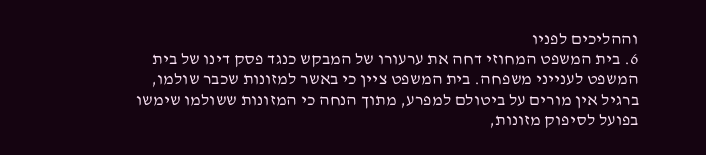וההליכים לפניו
6. בית המשפט המחוזי דחה את ערעורו של המבקש כנגד פסק דינו של בית המשפט לענייני משפחה. בית המשפט ציין כי באשר למזונות שכבר שולמו, ברגיל אין מורים על ביטולם למפרע, מתוך הנחה כי המזונות ששולמו שימשו בפועל לסיפוק מזונות,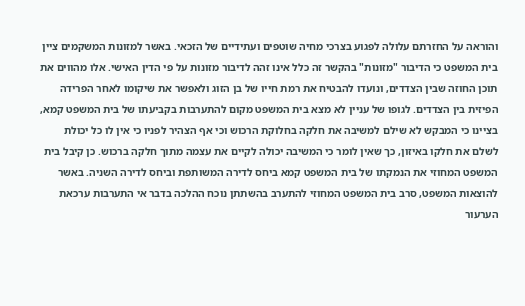והוראה על החזרתם עלולה לפגוע בצרכי מחיה שוטפים ועתידיים של הזכאי. באשר למזונות המשקמים ציין בית המשפט כי הדיבור "מזונות" בהקשר זה כלל אינו זהה לדיבור מזונות על פי הדין האישי. אלו מהווים את תוכן החוזה שבין הצדדים, ונועדו להבטיח את רמת חייו של בן הזוג ולאפשר את שיקומו לאחר הפרידה הפיזית בין הצדדים. לגופו של עניין לא מצא בית המשפט מקום להתערבות בקביעתו של בית המשפט קמא, בציינו כי המבקש לא שילם למשיבה את חלקה בחלוקת הרכוש וכי אף הצהיר לפניו כי אין לו כל יכולת לשלם את חלקו באיזון, כך שאין לומר כי המשיבה יכולה לקיים את עצמה מתוך חלקה ברכוש. כן קיבל בית המשפט המחוזי את הנמקתו של בית המשפט קמא ביחס לדירה המשותפת וביחס לדירה השניה. באשר להוצאות המשפט, סרב בית המשפט המחוזי להתערב בהשתתן נוכח ההלכה בדבר אי התערבות ערכאת הערעור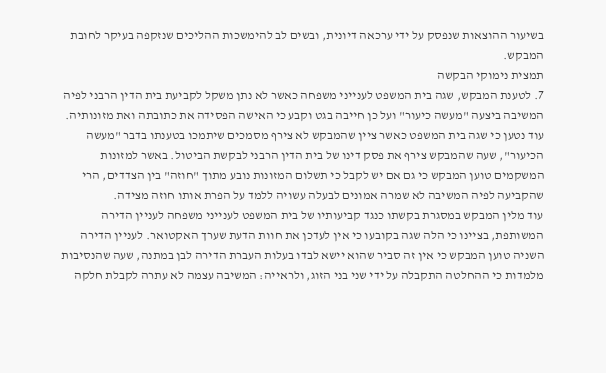בשיעור ההוצאות שנפסק על ידי ערכאה דיונית, ובשים לב להימשכות ההליכים שנזקפה בעיקר לחובת המבקש.
תמצית נימוקי הבקשה
7. לטענת המבקש, שגה בית המשפט לענייני משפחה כאשר לא נתן משקל לקביעת בית הדין הרבני לפיה המשיבה ביצעה "מעשה כיעור" ועל כן חייבה בגט וקבע כי האישה הפסידה את כתובתה ואת מזונותיה. עוד נטען כי שגה בית המשפט כאשר ציין שהמבקש לא צירף מסמכים שיתמכו בטענתו בדבר "מעשה הכיעור", שעה שהמבקש צירף את פסק דינו של בית הדין הרבני לבקשת הביטול. באשר למזונות המשקמים טוען המבקש כי גם אם יש לקבל כי תשלום המזונות נובע מתוך "חוזה" בין הצדדים, הרי שהקביעה לפיה המשיבה לא שמרה אמונים לבעלה עשויה ללמד על הפרת אותו חוזה מצידה.
עוד מלין המבקש במסגרת בקשתו כנגד קביעותיו של בית המשפט לענייני משפחה לעניין הדירה המשותפת, בציינו כי הלה שגה בקובעו כי אין לעדכן את חוות הדעת שערך האקטואר. לעניין הדירה השניה טוען המבקש כי אין זה סביר שהוא יישא לבדו בעלות העברת הדירה לבן במתנה, שעה שהנסיבות מלמדות כי ההחלטה התקבלה על ידי שני בני הזוג, ולראייה: המשיבה עצמה לא עתרה לקבלת חלקה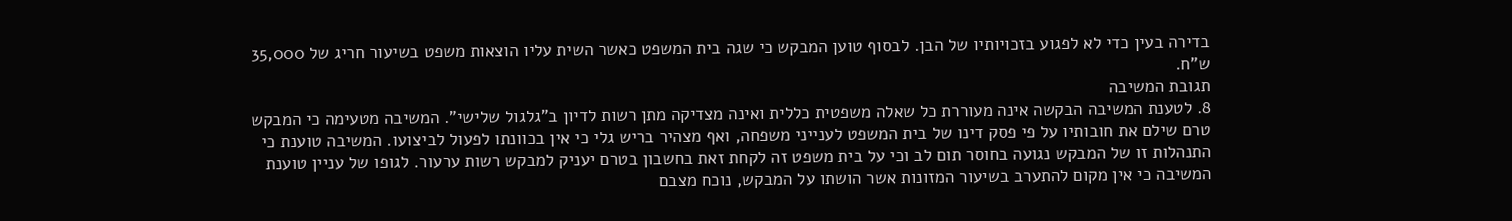בדירה בעין כדי לא לפגוע בזכויותיו של הבן. לבסוף טוען המבקש כי שגה בית המשפט כאשר השית עליו הוצאות משפט בשיעור חריג של 35,000 ש"ח.
תגובת המשיבה
8. לטענת המשיבה הבקשה אינה מעוררת כל שאלה משפטית כללית ואינה מצדיקה מתן רשות לדיון ב"גלגול שלישי". המשיבה מטעימה כי המבקש טרם שילם את חובותיו על פי פסק דינו של בית המשפט לענייני משפחה, ואף מצהיר בריש גלי כי אין בכוונתו לפעול לביצועו. המשיבה טוענת כי התנהלות זו של המבקש נגועה בחוסר תום לב וכי על בית משפט זה לקחת זאת בחשבון בטרם יעניק למבקש רשות ערעור. לגופו של עניין טוענת המשיבה כי אין מקום להתערב בשיעור המזונות אשר הושתו על המבקש, נוכח מצבם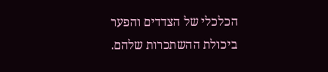הכלכלי של הצדדים והפער ביכולת ההשתכרות שלהם.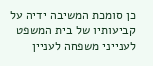כן סומכת המשיבה ידיה על קביעותיו של בית המשפט לענייני משפחה לעניין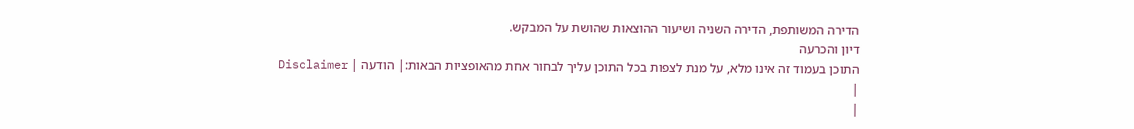הדירה המשותפת, הדירה השניה ושיעור ההוצאות שהושת על המבקש.
דיון והכרעה
התוכן בעמוד זה אינו מלא, על מנת לצפות בכל התוכן עליך לבחור אחת מהאופציות הבאות:| הודעה | Disclaimer |
|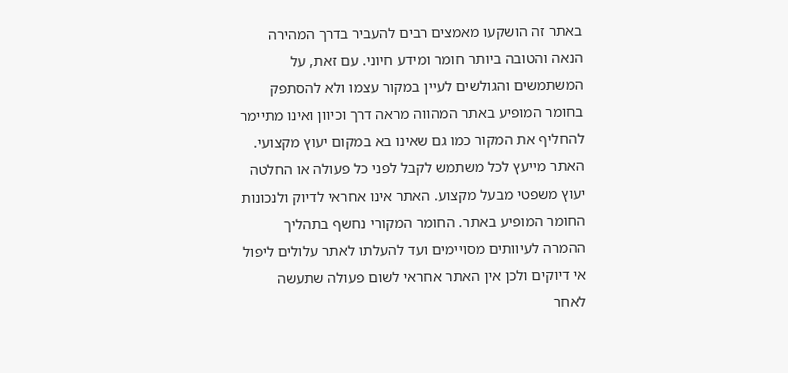באתר זה הושקעו מאמצים רבים להעביר בדרך המהירה הנאה והטובה ביותר חומר ומידע חיוני. עם זאת, על המשתמשים והגולשים לעיין במקור עצמו ולא להסתפק בחומר המופיע באתר המהווה מראה דרך וכיוון ואינו מתיימר להחליף את המקור כמו גם שאינו בא במקום יעוץ מקצועי. האתר מייעץ לכל משתמש לקבל לפני כל פעולה או החלטה יעוץ משפטי מבעל מקצוע. האתר אינו אחראי לדיוק ולנכונות החומר המופיע באתר. החומר המקורי נחשף בתהליך ההמרה לעיוותים מסויימים ועד להעלתו לאתר עלולים ליפול אי דיוקים ולכן אין האתר אחראי לשום פעולה שתעשה לאחר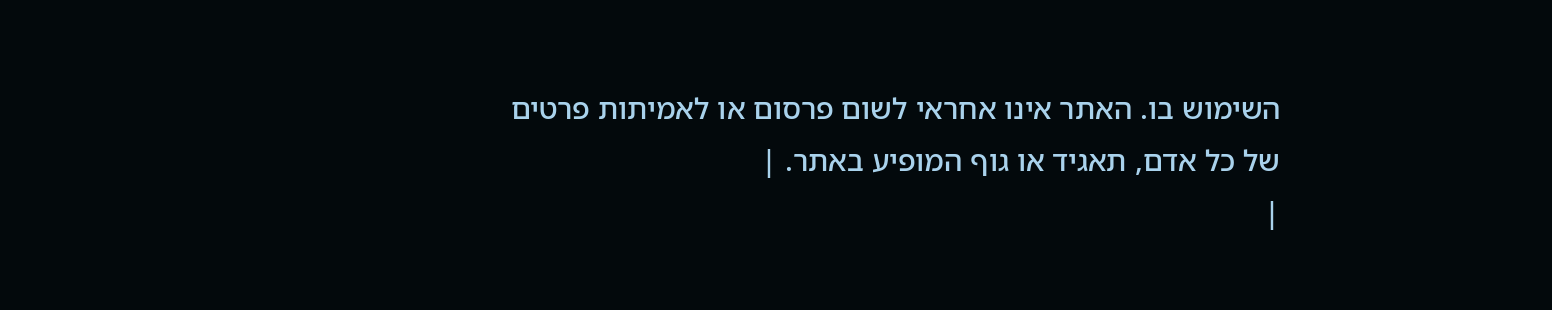השימוש בו. האתר אינו אחראי לשום פרסום או לאמיתות פרטים של כל אדם, תאגיד או גוף המופיע באתר. |
|